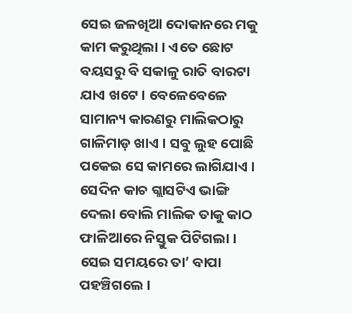ସେଇ ଜଳଖିଆ ଦୋକାନରେ ମକୁ କାମ କରୁଥିଲା । ଏତେ ଛୋଟ ବୟସରୁ ବି ସକାଳୁ ରାତି ବାରଟା ଯାଏ ଖଟେ । ବେଳେବେଳେ ସାମାନ୍ୟ କାରଣରୁ ମାଲିକଠାରୁ ଗାଳିମାଡ଼ ଖାଏ । ସବୁ ଲୁହ ପୋଛି ପକେଇ ସେ କାମରେ ଲାଗିଯାଏ ।
ସେଦିନ କାଚ ଗ୍ଲାସଟିଏ ଭାଙ୍ଗି ଦେଲା ବୋଲି ମାଲିକ ତାକୁ କାଠ ଫାଳିଆରେ ନିସ୍ତୁକ ପିଟିଗଲା । ସେଇ ସମୟରେ ତା’ ବାପା ପହଞ୍ଚିଗଲେ ।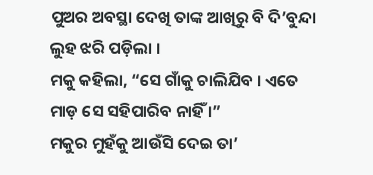ପୁଅର ଅବସ୍ଥା ଦେଖି ତାଙ୍କ ଆଖିରୁ ବି ଦି’ବୁନ୍ଦା ଲୁହ ଝରି ପଡ଼ିଲା ।
ମକୁ କହିଲା, “ସେ ଗାଁକୁ ଚାଲିଯିବ । ଏତେ ମାଡ଼ ସେ ସହିପାରିବ ନାହିଁ ।”
ମକୁର ମୁହଁକୁ ଆଉଁସି ଦେଇ ତା’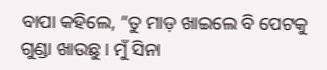ବାପା କହିଲେ, “ତୁ ମାଡ଼ ଖାଇଲେ ବି ପେଟକୁ ଗୁଣ୍ଡା ଖାଉଛୁ । ମୁଁ ସିନା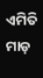ଏମିତି ମାଡ଼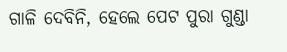ଗାଳି ଦେବିନି, ହେଲେ ପେଟ ପୁରା ଗୁଣ୍ଡା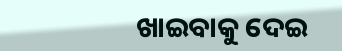ଖାଇବାକୁ ଦେଇ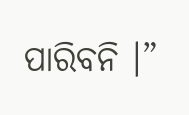ପାରିବନି ।”